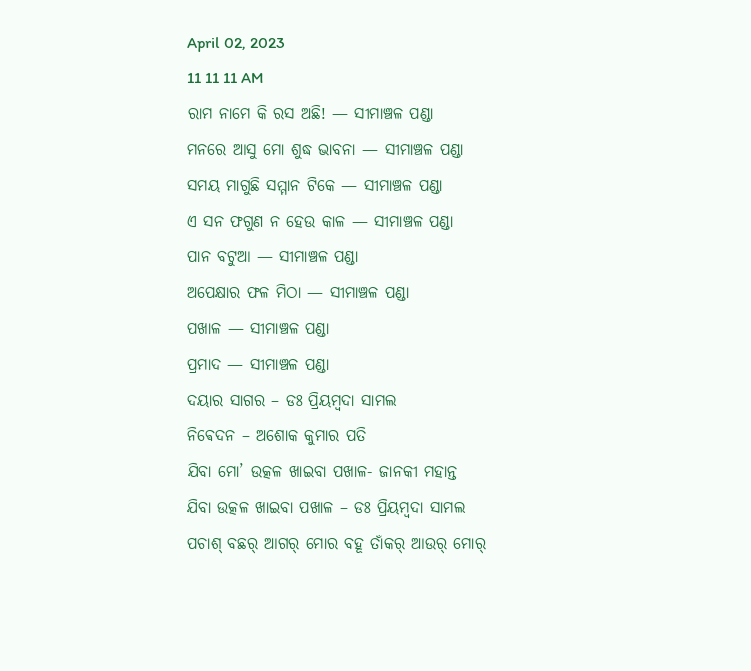April 02, 2023
11 11 11 AM
ରାମ ନାମେ କି ରସ ଅଛି! — ସୀମାଞ୍ଚଳ ପଣ୍ଡା
ମନରେ ଆସୁ ମୋ ଶୁଦ୍ଧ ଭାବନା — ସୀମାଞ୍ଚଳ ପଣ୍ଡା
ସମୟ ମାଗୁଛି ସମ୍ମାନ ଟିକେ — ସୀମାଞ୍ଚଳ ପଣ୍ଡା
ଏ ସନ ଫଗୁଣ ନ ହେଉ କାଳ — ସୀମାଞ୍ଚଳ ପଣ୍ଡା
ପାନ ବଟୁଆ — ସୀମାଞ୍ଚଳ ପଣ୍ଡା
ଅପେକ୍ଷାର ଫଳ ମିଠା — ସୀମାଞ୍ଚଳ ପଣ୍ଡା
ପଖାଳ — ସୀମାଞ୍ଚଳ ପଣ୍ଡା
ପ୍ରମାଦ — ସୀମାଞ୍ଚଳ ପଣ୍ଡା
ଦୟାର ସାଗର – ଡଃ ପ୍ରିୟମ୍ବଦା ସାମଲ
ନିଵେଦନ – ଅଶୋକ କୁମାର ପତି
ଯିବା ମୋ’ ଉତ୍କଳ ଖାଇବା ପଖାଳ- ଜାନକୀ ମହାନ୍ତ
ଯିବା ଉତ୍କଳ ଖାଇବା ପଖାଳ – ଡଃ ପ୍ରିୟମ୍ବଦା ସାମଲ
ପଚାଶ୍‌ ବଛର୍‌ ଆଗର୍‌ ମୋର ବହୂ ତାଁକର୍‌ ଆଉର୍‌ ମୋର୍‌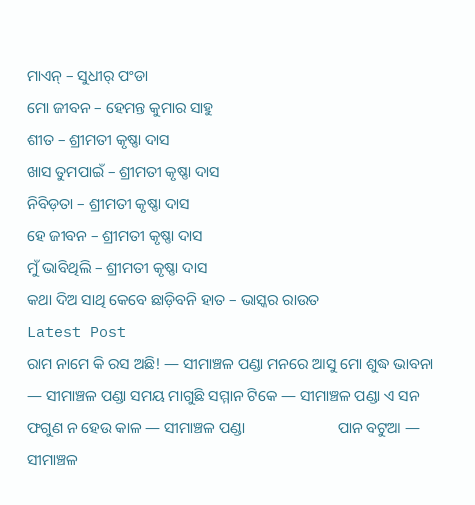ମାଏନ୍‌ – ସୁଧୀର୍‌ ପଂଡା
ମୋ ଜୀବନ – ହେମନ୍ତ କୁମାର ସାହୁ ‌
ଶୀତ – ଶ୍ରୀମତୀ କୃଷ୍ଣା ଦାସ
ଖାସ ତୁମପାଇଁ – ଶ୍ରୀମତୀ କୃଷ୍ଣା ଦାସ
ନିବିଡ଼ତା – ଶ୍ରୀମତୀ କୃଷ୍ଣା ଦାସ
ହେ ଜୀବନ – ଶ୍ରୀମତୀ କୃଷ୍ଣା ଦାସ
ମୁଁ ଭାବିଥିଲି – ଶ୍ରୀମତୀ କୃଷ୍ଣା ଦାସ
କଥା ଦିଅ ସାଥି କେବେ ଛାଡ଼ିବନି ହାତ – ଭାସ୍କର ରାଉତ
Latest Post
ରାମ ନାମେ କି ରସ ଅଛି! — ସୀମାଞ୍ଚଳ ପଣ୍ଡା ମନରେ ଆସୁ ମୋ ଶୁଦ୍ଧ ଭାବନା — ସୀମାଞ୍ଚଳ ପଣ୍ଡା ସମୟ ମାଗୁଛି ସମ୍ମାନ ଟିକେ — ସୀମାଞ୍ଚଳ ପଣ୍ଡା ଏ ସନ ଫଗୁଣ ନ ହେଉ କାଳ — ସୀମାଞ୍ଚଳ ପଣ୍ଡା                        ପାନ ବଟୁଆ — ସୀମାଞ୍ଚଳ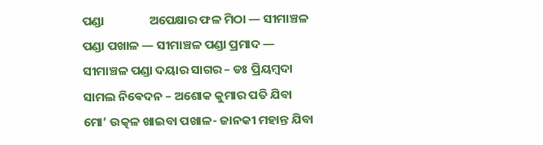ପଣ୍ଡା                ଅପେକ୍ଷାର ଫଳ ମିଠା — ସୀମାଞ୍ଚଳ ପଣ୍ଡା ପଖାଳ — ସୀମାଞ୍ଚଳ ପଣ୍ଡା ପ୍ରମାଦ — ସୀମାଞ୍ଚଳ ପଣ୍ଡା ଦୟାର ସାଗର – ଡଃ ପ୍ରିୟମ୍ବଦା ସାମଲ ନିଵେଦନ – ଅଶୋକ କୁମାର ପତି ଯିବା ମୋ’ ଉତ୍କଳ ଖାଇବା ପଖାଳ- ଜାନକୀ ମହାନ୍ତ ଯିବା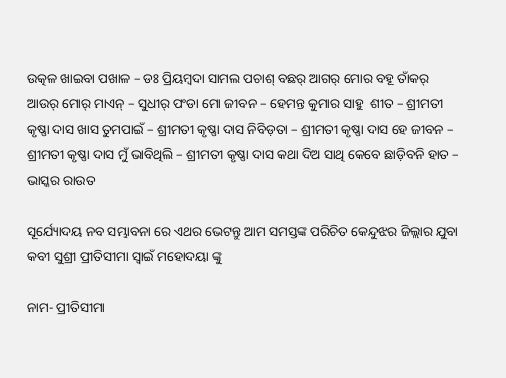ଉତ୍କଳ ଖାଇବା ପଖାଳ – ଡଃ ପ୍ରିୟମ୍ବଦା ସାମଲ ପଚାଶ୍‌ ବଛର୍‌ ଆଗର୍‌ ମୋର ବହୂ ତାଁକର୍‌ ଆଉର୍‌ ମୋର୍‌ ମାଏନ୍‌ – ସୁଧୀର୍‌ ପଂଡା ମୋ ଜୀବନ – ହେମନ୍ତ କୁମାର ସାହୁ ‌ ଶୀତ – ଶ୍ରୀମତୀ କୃଷ୍ଣା ଦାସ ଖାସ ତୁମପାଇଁ – ଶ୍ରୀମତୀ କୃଷ୍ଣା ଦାସ ନିବିଡ଼ତା – ଶ୍ରୀମତୀ କୃଷ୍ଣା ଦାସ ହେ ଜୀବନ – ଶ୍ରୀମତୀ କୃଷ୍ଣା ଦାସ ମୁଁ ଭାବିଥିଲି – ଶ୍ରୀମତୀ କୃଷ୍ଣା ଦାସ କଥା ଦିଅ ସାଥି କେବେ ଛାଡ଼ିବନି ହାତ – ଭାସ୍କର ରାଉତ

ସୂର୍ଯ୍ୟୋଦୟ ନବ ସମ୍ଭାବନା ରେ ଏଥର ଭେଟନ୍ତୁ ଆମ ସମସ୍ତଙ୍କ ପରିଚିତ କେନ୍ଦୁଝର ଜିଲ୍ଲାର ଯୁବା କବୀ ସୁଶ୍ରୀ ପ୍ରୀତିସୀମା ସ୍ବାଇଁ ମହୋଦୟା ଙ୍କୁ

ନାମ- ପ୍ରୀତିସୀମା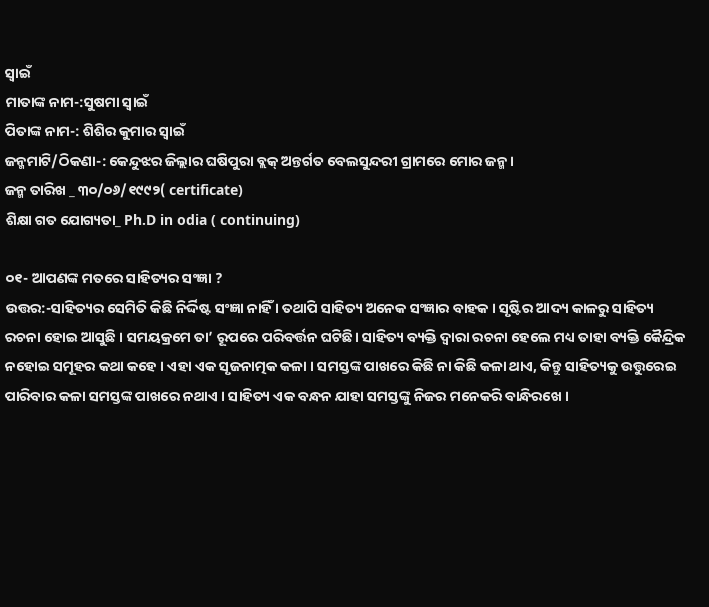ସ୍ଵାଇଁ
ମାତାଙ୍କ ନାମ-:ସୁଷମା ସ୍ଵାଇଁ
ପିତାଙ୍କ ନାମ-: ଶିଶିର କୁମାର ସ୍ବାଇଁ
ଜନ୍ମମାଟି/ଠିକଣା-: କେନ୍ଦୁଝର ଜିଲ୍ଲାର ଘଷିପୁରା ବ୍ଲକ୍ ଅନ୍ତର୍ଗତ ବେଲସୁନ୍ଦରୀ ଗ୍ରାମରେ ମୋର ଜନ୍ମ ।
ଜନ୍ମ ତାରିଖ _ ୩୦/୦୬/୧୯୯୨( certificate)
ଶିକ୍ଷା ଗତ ଯୋଗ୍ୟତା_ Ph.D in odia ( continuing)

୦୧- ଆପଣଙ୍କ ମତରେ ସାହିତ୍ୟର ସଂଜ୍ଞା ?
ଉତ୍ତର:-ସାହିତ୍ୟର ସେମିତି କିଛି ନିର୍ଦ୍ଦିଷ୍ଟ ସଂଜ୍ଞା ନାହିଁ । ତଥାପି ସାହିତ୍ୟ ଅନେକ ସଂଜ୍ଞାର ବାହକ । ସୃଷ୍ଟିର ଆଦ୍ୟ କାଳରୁ ସାହିତ୍ୟ ରଚନା ହୋଇ ଆସୁଛି । ସମୟକ୍ରମେ ତା’ ରୂପରେ ପରିବର୍ତ୍ତନ ଘଟିଛି। ସାହିତ୍ୟ ବ୍ୟକ୍ତି ଦ୍ଵାରା ରଚନା ହେଲେ ମଧ୍ୟ ତାହା ବ୍ୟକ୍ତି କୈନ୍ଦ୍ରିକ ନହୋଇ ସମୂହର କଥା କହେ । ଏହା ଏକ ସୃଜନାତ୍ମକ କଳା । ସମସ୍ତଙ୍କ ପାଖରେ କିଛି ନା କିଛି କଳା ଥାଏ, କିନ୍ତୁ ସାହିତ୍ୟକୁ ଉତ୍ତୁରେଇ ପାରିବାର କଳା ସମସ୍ତଙ୍କ ପାଖରେ ନଥାଏ । ସାହିତ୍ୟ ଏକ ବନ୍ଧନ ଯାହା ସମସ୍ତଙ୍କୁ ନିଜର ମନେକରି ବାନ୍ଧିରଖେ ।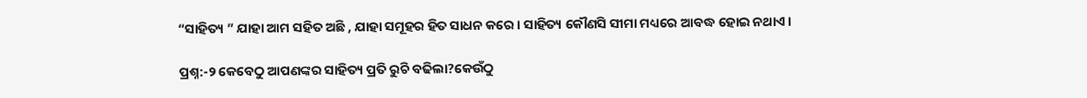“ସାହିତ୍ୟ ” ଯାହା ଆମ ସହିତ ଅଛି , ଯାହା ସମୂହର ହିତ ସାଧନ କରେ । ସାହିତ୍ୟ କୌଣସି ସୀମା ମଧ୍ୟରେ ଆବଦ୍ଧ ହୋଇ ନଥାଏ ।

ପ୍ରଶ୍ନ:-୨ କେବେଠୁ ଆପଣଙ୍କର ସାହିତ୍ୟ ପ୍ରତି ରୁଚି ବଢିଲା?କେଉଁଠୁ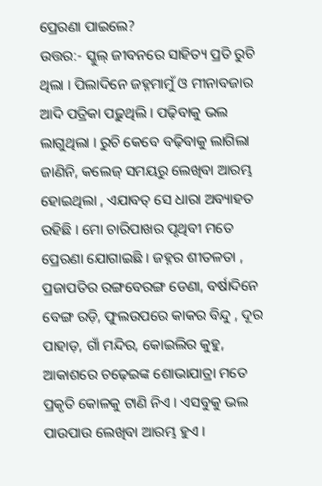ପ୍ରେରଣା ପାଇଲେ?
ଉତ୍ତର:- ସ୍କୁଲ୍ ଜୀବନରେ ସାହିତ୍ୟ ପ୍ରତି ରୁଚି ଥିଲା । ପିଲାଦିନେ ଜହ୍ନମାମୁଁ ଓ ମୀନାବଜାର ଆଦି ପତ୍ରିକା ପଢ଼ୁଥିଲି । ପଢ଼ିବାକୁ ଭଲ ଲାଗୁଥିଲା । ରୁଚି କେବେ ବଢ଼ିବାକୁ ଲାଗିଲା ଜାଣିନି, କଲେଜ୍ ସମୟରୁ ଲେଖିବା ଆରମ୍ଭ ହୋଇଥିଲା , ଏଯାବତ୍ ସେ ଧାରା ଅବ୍ୟାହତ ରହିଛି । ମୋ ଚାରିପାଖର ପୃଥିବୀ ମତେ ପ୍ରେରଣା ଯୋଗାଇଛି । ଜହ୍ନର ଶୀତଳତା , ପ୍ରଜାପତିର ରଙ୍ଗବେରଙ୍ଗ ଡେଣା, ବର୍ଷାଦିନେ ବେଙ୍ଗ ରଡ଼ି, ଫୁଲଉପରେ କାକର ବିନ୍ଦୁ , ଦୂର ପାହାଡ଼, ଗାଁ ମନ୍ଦିର, କୋଇଲିର କୁହୁ, ଆକାଶରେ ଚଢ଼େଇଙ୍କ ଶୋଭାଯାତ୍ରା ମତେ ପ୍ରକୃତି କୋଳକୁ ଟାଣି ନିଏ । ଏସବୁକୁ ଭଲ ପାଉପାଉ ଲେଖିବା ଆରମ୍ଭ ହୁଏ ।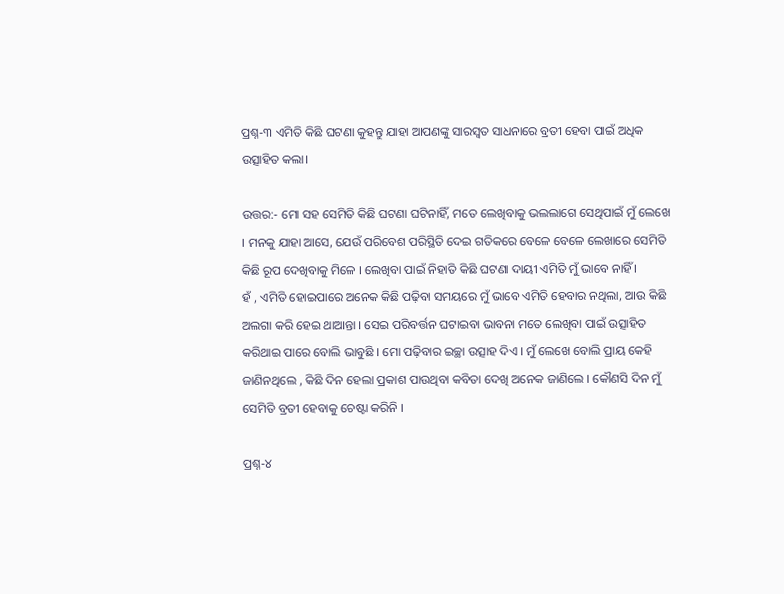ପ୍ରଶ୍ନ-୩ ଏମିତି କିଛି ଘଟଣା କୁହନ୍ତୁ ଯାହା ଆପଣଙ୍କୁ ସାରସ୍ବତ ସାଧନାରେ ବ୍ରତୀ ହେବା ପାଇଁ ଅଧିକ ଉତ୍ସାହିତ କଲା।

ଉତ୍ତର:- ମୋ ସହ ସେମିତି କିଛି ଘଟଣା ଘଟିନାହିଁ, ମତେ ଲେଖିବାକୁ ଭଲଲାଗେ ସେଥିପାଇଁ ମୁଁ ଲେଖେ । ମନକୁ ଯାହା ଆସେ, ଯେଉଁ ପରିବେଶ ପରିସ୍ଥିତି ଦେଇ ଗତିକରେ ବେଳେ ବେଳେ ଲେଖାରେ ସେମିତି କିଛି ରୂପ ଦେଖିବାକୁ ମିଳେ । ଲେଖିବା ପାଇଁ ନିହାତି କିଛି ଘଟଣା ଦାୟୀ ଏମିତି ମୁଁ ଭାବେ ନାହିଁ ।
ହଁ , ଏମିତି ହୋଇପାରେ ଅନେକ କିଛି ପଢ଼ିବା ସମୟରେ ମୁଁ ଭାବେ ଏମିତି ହେବାର ନଥିଲା, ଆଉ କିଛି ଅଲଗା କରି ହେଇ ଥାଆନ୍ତା । ସେଇ ପରିବର୍ତ୍ତନ ଘଟାଇବା ଭାବନା ମତେ ଲେଖିବା ପାଇଁ ଉତ୍ସାହିତ କରିଥାଇ ପାରେ ବୋଲି ଭାବୁଛି । ମୋ ପଢ଼ିବାର ଇଚ୍ଛା ଉତ୍ସାହ ଦିଏ । ମୁଁ ଲେଖେ ବୋଲି ପ୍ରାୟ କେହି ଜାଣିନଥିଲେ , କିଛି ଦିନ ହେଲା ପ୍ରକାଶ ପାଉଥିବା କବିତା ଦେଖି ଅନେକ ଜାଣିଲେ । କୌଣସି ଦିନ ମୁଁ ସେମିତି ବ୍ରତୀ ହେବାକୁ ଚେଷ୍ଟା କରିନି ।

ପ୍ରଶ୍ନ-୪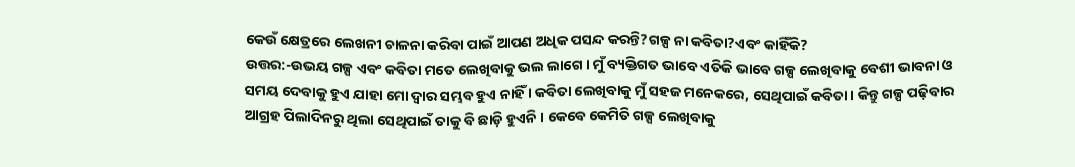କେଉଁ କ୍ଷେତ୍ରରେ ଲେଖନୀ ଚାଳନା କରିବା ପାଇଁ ଆପଣ ଅଧିକ ପସନ୍ଦ କରନ୍ତି?ଗଳ୍ପ ନା କବିତା?ଏବଂ କାହିଁକି?
ଉତ୍ତର:-ଉଭୟ ଗଳ୍ପ ଏବଂ କବିତା ମତେ ଲେଖିବାକୁ ଭଲ ଲାଗେ । ମୁଁ ବ୍ୟକ୍ତିଗତ ଭାବେ ଏତିକି ଭାବେ ଗଳ୍ପ ଲେଖିବାକୁ ବେଶୀ ଭାବନା ଓ ସମୟ ଦେବାକୁ ହୁଏ ଯାହା ମୋ ଦ୍ବାର ସମ୍ଭବ ହୁଏ ନାହିଁ । କବିତା ଲେଖିବାକୁ ମୁଁ ସହଜ ମନେକରେ, ସେଥିପାଇଁ କବିତା । କିନ୍ତୁ ଗଳ୍ପ ପଢ଼ିବାର ଆଗ୍ରହ ପିଲାଦିନରୁ ଥିଲା ସେଥିପାଇଁ ତାକୁ ବି ଛାଡ଼ି ହୁଏନି । କେବେ କେମିତି ଗଳ୍ପ ଲେଖିବାକୁ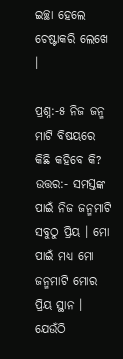ଇଚ୍ଛା ହେଲେ ଚେଷ୍ଟାକରି ଲେଖେ ।

ପ୍ରଶ୍ନ:-୫ ନିଜ ଜନ୍ମ ମାଟି ବିଷୟରେ କିଛି କହିବେ କି?
ଉତ୍ତର:- ସମସ୍ତଙ୍କ ପାଇଁ ନିଜ ଜନ୍ମମାଟି ସବୁଠୁ ପ୍ରିୟ । ମୋ ପାଇଁ ମଧ୍ୟ ମୋ ଜନ୍ମମାଟି ମୋର ପ୍ରିୟ ସ୍ଥାନ । ଯେଉଁଠି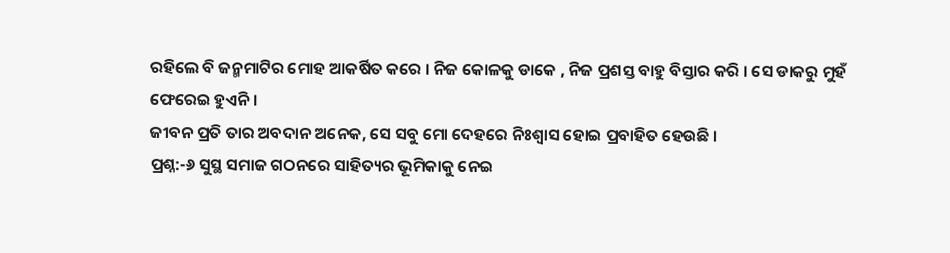ରହିଲେ ବି ଜନ୍ମମାଟିର ମୋହ ଆକର୍ଷିତ କରେ । ନିଜ କୋଳକୁ ଡାକେ , ନିଜ ପ୍ରଶସ୍ତ ବାହୁ ବିସ୍ତାର କରି । ସେ ଡାକରୁ ମୁହଁ ଫେରେଇ ହୁଏନି ।
ଜୀବନ ପ୍ରତି ତାର ଅବଦାନ ଅନେକ, ସେ ସବୁ ମୋ ଦେହରେ ନିଃଶ୍ୱାସ ହୋଇ ପ୍ରବାହିତ ହେଉଛି ।
ପ୍ରଶ୍ନ:-୬ ସୁସ୍ଥ ସମାଜ ଗଠନରେ ସାହିତ୍ୟର ଭୂମିକାକୁ ନେଇ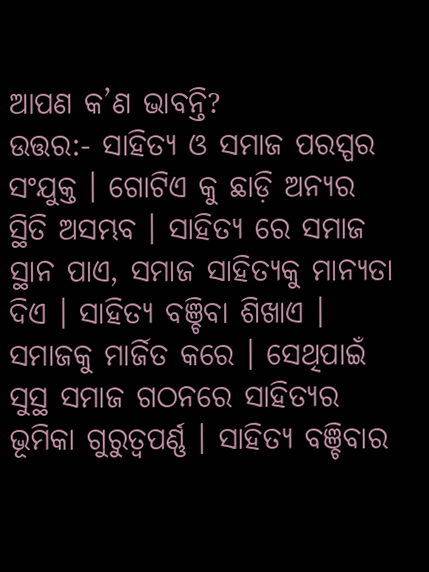ଆପଣ କ’ଣ ଭାବନ୍ତି?
ଉତ୍ତର:- ସାହିତ୍ୟ ଓ ସମାଜ ପରସ୍ପର ସଂଯୁକ୍ତ । ଗୋଟିଏ କୁ ଛାଡ଼ି ଅନ୍ୟର ସ୍ଥିତି ଅସମ୍ଭବ । ସାହିତ୍ୟ ରେ ସମାଜ ସ୍ଥାନ ପାଏ, ସମାଜ ସାହିତ୍ୟକୁ ମାନ୍ୟତା ଦିଏ । ସାହିତ୍ୟ ବଞ୍ଚିବା ଶିଖାଏ । ସମାଜକୁ ମାର୍ଜିତ କରେ । ସେଥିପାଇଁ ସୁସ୍ଥ ସମାଜ ଗଠନରେ ସାହିତ୍ୟର ଭୂମିକା ଗୁରୁତ୍ୱପର୍ଣ୍ଣ । ସାହିତ୍ୟ ବଞ୍ଚିବାର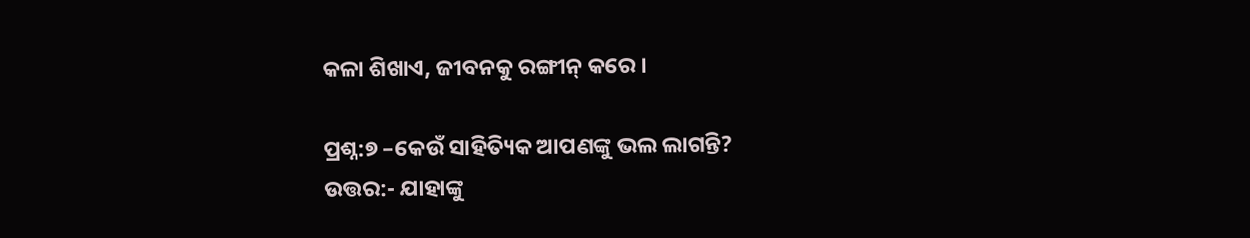କଳା ଶିଖାଏ, ଜୀବନକୁ ରଙ୍ଗୀନ୍ କରେ ।

ପ୍ରଶ୍ନ:୭ –କେଉଁ ସାହିତ୍ୟିକ ଆପଣଙ୍କୁ ଭଲ ଲାଗନ୍ତି?
ଉତ୍ତର:- ଯାହାଙ୍କୁ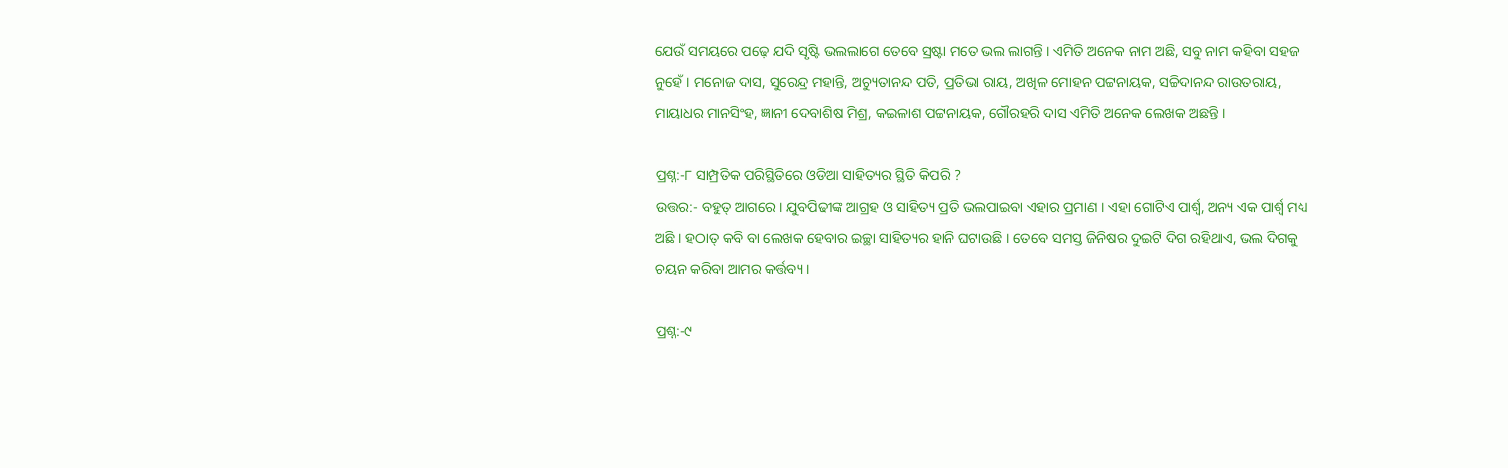ଯେଉଁ ସମୟରେ ପଢ଼େ ଯଦି ସୃଷ୍ଟି ଭଲଲାଗେ ତେବେ ସ୍ରଷ୍ଟା ମତେ ଭଲ ଲାଗନ୍ତି । ଏମିତି ଅନେକ ନାମ ଅଛି, ସବୁ ନାମ କହିବା ସହଜ ନୁହେଁ । ମନୋଜ ଦାସ, ସୁରେନ୍ଦ୍ର ମହାନ୍ତି, ଅଚ୍ୟୁତାନନ୍ଦ ପତି, ପ୍ରତିଭା ରାୟ, ଅଖିଳ ମୋହନ ପଟ୍ଟନାୟକ, ସଚ୍ଚିଦାନନ୍ଦ ରାଉତରାୟ, ମାୟାଧର ମାନସିଂହ, ଜ୍ଞାନୀ ଦେବାଶିଷ ମିଶ୍ର, କଇଳାଶ ପଟ୍ଟନାୟକ, ଗୌରହରି ଦାସ ଏମିତି ଅନେକ ଲେଖକ ଅଛନ୍ତି ।

ପ୍ରଶ୍ନ:-୮ ସାମ୍ପ୍ରତିକ ପରିସ୍ଥିତିରେ ଓଡିଆ ସାହିତ୍ୟର ସ୍ଥିତି କିପରି ?
ଉତ୍ତର:- ବହୁତ୍ ଆଗରେ । ଯୁବପିଢୀଙ୍କ ଆଗ୍ରହ ଓ ସାହିତ୍ୟ ପ୍ରତି ଭଲପାଇବା ଏହାର ପ୍ରମାଣ । ଏହା ଗୋଟିଏ ପାର୍ଶ୍ଵ, ଅନ୍ୟ ଏକ ପାର୍ଶ୍ୱ ମଧ୍ୟ ଅଛି । ହଠାତ୍ କବି ବା ଲେଖକ ହେବାର ଇଚ୍ଛା ସାହିତ୍ୟର ହାନି ଘଟାଉଛି । ତେବେ ସମସ୍ତ ଜିନିଷର ଦୁଇଟି ଦିଗ ରହିଥାଏ, ଭଲ ଦିଗକୁ ଚୟନ କରିବା ଆମର କର୍ତ୍ତବ୍ୟ ।

ପ୍ରଶ୍ନ:-୯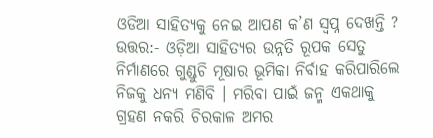ଓଡିଆ ସାହିତ୍ୟକୁ ନେଇ ଆପଣ କ’ଣ ସ୍ବପ୍ନ ଦେଖନ୍ତି ?
ଉତ୍ତର:- ଓଡ଼ିଆ ସାହିତ୍ୟର ଉନ୍ନତି ରୂପକ ସେତୁ ନିର୍ମାଣରେ ଗୁଣ୍ଡୁଚି ମୂଷାର ଭୂମିକା ନିର୍ବାହ କରିପାରିଲେ ନିଜକୁ ଧନ୍ୟ ମଣିବି । ମରିବା ପାଇଁ ଜନ୍ମ ଏକଥାକୁ ଗ୍ରହଣ ନକରି ଚିରକାଳ ଅମର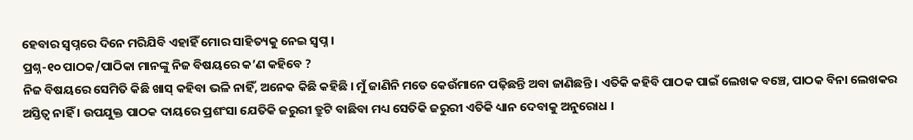ହେବାର ସ୍ୱପ୍ନରେ ଦିନେ ମରିଯିବି ଏହାହିଁ ମୋର ସାହିତ୍ୟକୁ ନେଇ ସ୍ବପ୍ନ ।
ପ୍ରଶ୍ନ-୧୦ ପାଠକ/ପାଠିକା ମାନଙ୍କୁ ନିଜ ବିଷୟରେ କ’ଣ କହିବେ ?
ନିଜ ବିଷୟରେ ସେମିତି କିଛି ଖାସ୍ କହିବା ଭଳି ନାହିଁ, ଅନେକ କିଛି କହିଛି । ମୁଁ ଜାଣିନି ମତେ କେଉଁମାନେ ପଢ଼ିଛନ୍ତି ଅବା ଜାଣିଛନ୍ତି । ଏତିକି କହିବି ପାଠକ ପାଇଁ ଲେଖକ ବଞ୍ଚେ, ପାଠକ ବିନା ଲେଖକର ଅସ୍ତିତ୍ବ ନାହିଁ । ଉପଯୁକ୍ତ ପାଠକ ଦାୟରେ ପ୍ରଶଂସା ଯେତିକି ଜରୁରୀ ତ୍ରୁଟି ବାଛିବା ମଧ୍ୟ ସେତିକି ଜରୁରୀ ଏତିକି ଧ୍ୟାନ ଦେବାକୁ ଅନୁରୋଧ ।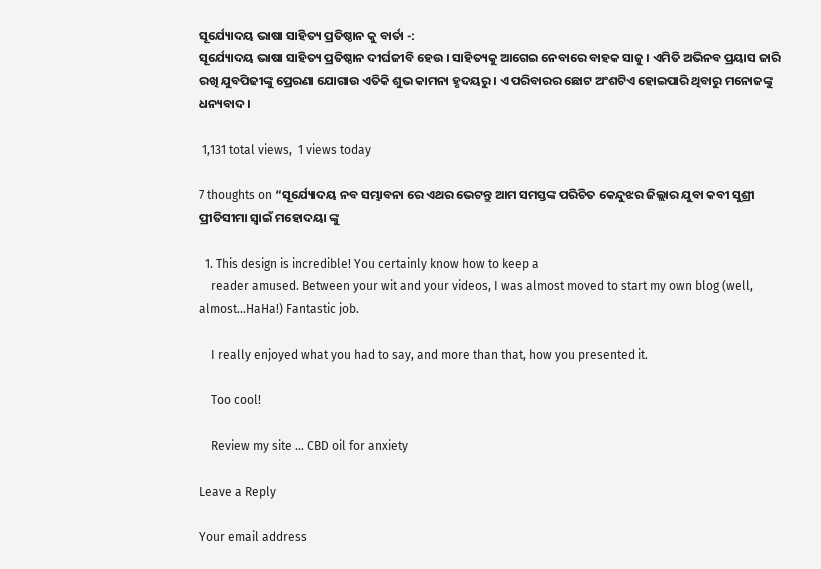ସୂର୍ଯ୍ୟୋଦୟ ଭାଷା ସାହିତ୍ୟ ପ୍ରତିଷ୍ଠାନ କୁ ବାର୍ତା -:
ସୂର୍ଯ୍ୟୋଦୟ ଭାଷା ସାହିତ୍ୟ ପ୍ରତିଷ୍ଠାନ ଦୀର୍ଘଜୀବି ହେଉ । ସାହିତ୍ୟକୁ ଆଗେଇ ନେବାରେ ବାହକ ସାଜୁ । ଏମିତି ଅଭିନବ ପ୍ରୟାସ ଜାରି ରଖି ଯୁବପିଢୀଙ୍କୁ ପ୍ରେରଣା ଯୋଗାଉ ଏତିକି ଶୁଭ କାମନା ହୃଦୟରୁ । ଏ ପରିବାରର ଛୋଟ ଅଂଶଟିଏ ହୋଇପାରି ଥିବାରୁ ମନୋଜଙ୍କୁ ଧନ୍ୟବାଦ ।

 1,131 total views,  1 views today

7 thoughts on “ସୂର୍ଯ୍ୟୋଦୟ ନବ ସମ୍ଭାବନା ରେ ଏଥର ଭେଟନ୍ତୁ ଆମ ସମସ୍ତଙ୍କ ପରିଚିତ କେନ୍ଦୁଝର ଜିଲ୍ଲାର ଯୁବା କବୀ ସୁଶ୍ରୀ ପ୍ରୀତିସୀମା ସ୍ବାଇଁ ମହୋଦୟା ଙ୍କୁ

  1. This design is incredible! You certainly know how to keep a
    reader amused. Between your wit and your videos, I was almost moved to start my own blog (well, almost…HaHa!) Fantastic job.

    I really enjoyed what you had to say, and more than that, how you presented it.

    Too cool!

    Review my site … CBD oil for anxiety

Leave a Reply

Your email address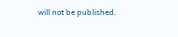will not be published.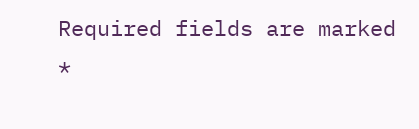Required fields are marked *